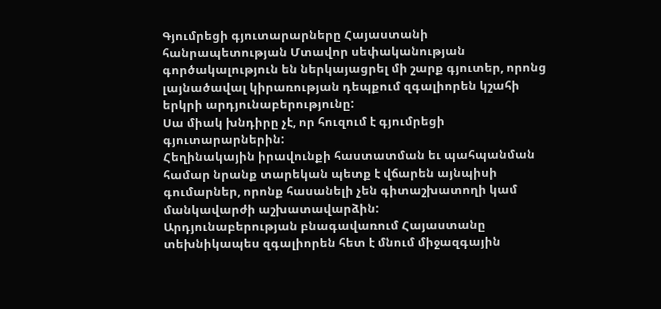Գյումրեցի գյուտարարները Հայաստանի հանրապետության Մտավոր սեփականության գործակալություն են ներկայացրել մի շարք գյուտեր, որոնց լայնածավալ կիրառության դեպքում զգալիորեն կշահի երկրի արդյունաբերությունը:
Սա միակ խնդիրը չէ, որ հուզում է գյումրեցի գյուտարարներին:
Հեղինակային իրավունքի հաստատման եւ պահպանման համար նրանք տարեկան պետք է վճարեն այնպիսի գումարներ, որոնք հասանելի չեն գիտաշխատողի կամ մանկավարժի աշխատավարձին:
Արդյունաբերության բնագավառում Հայաստանը տեխնիկապես զգալիորեն հետ է մնում միջազգային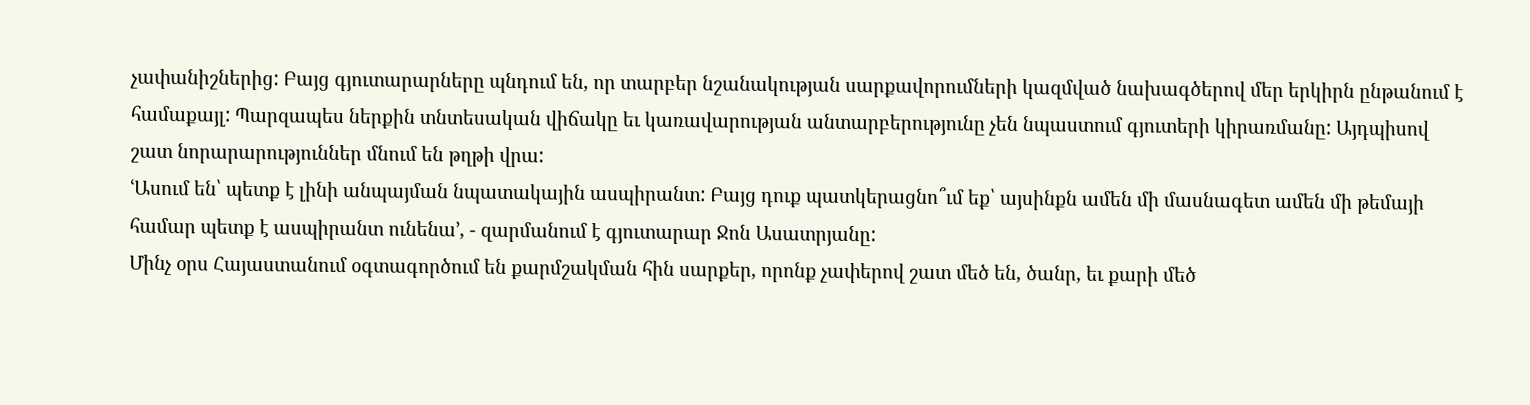չափանիշներից: Բայց գյուտարարները պնդում են, որ տարբեր նշանակության սարքավորումների կազմված նախագծերով մեր երկիրն ընթանում է համաքայլ: Պարզապես ներքին տնտեսական վիճակը եւ կառավարության անտարբերությունը չեն նպաստում գյուտերի կիրառմանը: Այդպիսով շատ նորարարություններ մնում են թղթի վրա:
ՙԱսում են՝ պետք է լինի անպայման նպատակային ասպիրանտ: Բայց դուք պատկերացնո՞ւմ եք՝ այսինքն ամեն մի մասնագետ ամեն մի թեմայի համար պետք է ասպիրանտ ունենա՚, - զարմանում է գյուտարար Ջոն Ասատրյանը:
Մինչ օրս Հայաստանում օգտագործում են քարմշակման հին սարքեր, որոնք չափերով շատ մեծ են, ծանր, եւ քարի մեծ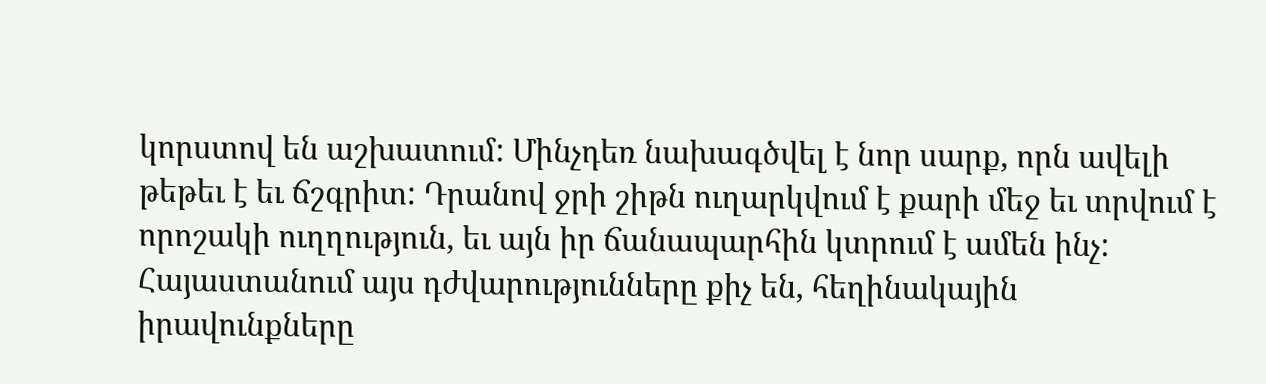կորստով են աշխատում: Մինչդեռ նախագծվել է նոր սարք, որն ավելի թեթեւ է եւ ճշգրիտ: Դրանով ջրի շիթն ուղարկվում է քարի մեջ եւ տրվում է որոշակի ուղղություն, եւ այն իր ճանապարհին կտրում է ամեն ինչ:
Հայաստանում այս դժվարությունները քիչ են, հեղինակային իրավունքները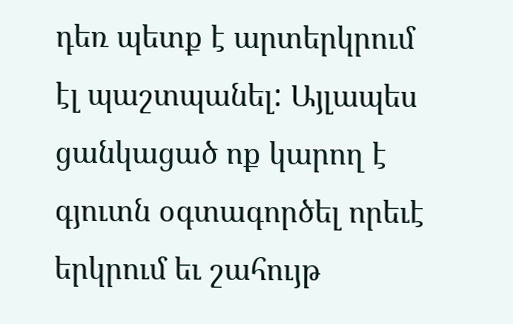դեռ պետք է արտերկրում էլ պաշտպանել: Այլապես ցանկացած ոք կարող է գյուտն օգտագործել որեւէ երկրում եւ շահույթ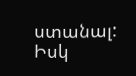ստանալ: Իսկ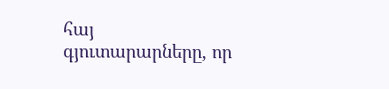հայ գյուտարարները, որ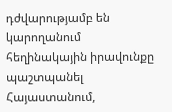դժվարությամբ են կարողանում հեղինակային իրավունքը պաշտպանել Հայաստանում,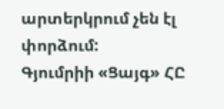արտերկրում չեն էլ փորձում:
Գյումրիի «Ցայգ» ՀԸ